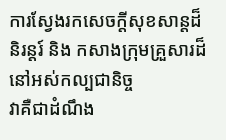ការស្វែងរកសេចក្តីសុខសាន្តដ៏និរន្តរ៍ និង កសាងក្រុមគ្រួសារដ៏នៅអស់កល្បជានិច្ច
វាគឺជាដំណឹង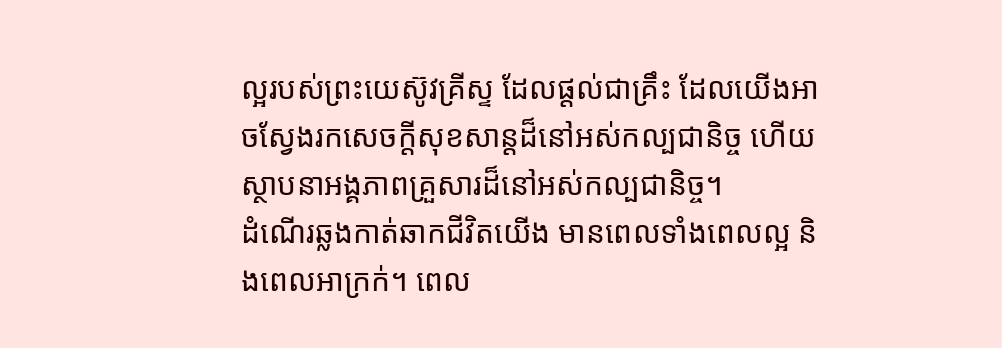ល្អរបស់ព្រះយេស៊ូវគ្រីស្ទ ដែលផ្តល់ជាគ្រឹះ ដែលយើងអាចស្វែងរកសេចក្តីសុខសាន្តដ៏នៅអស់កល្បជានិច្ច ហើយស្ថាបនាអង្គភាពគ្រួសារដ៏នៅអស់កល្បជានិច្ច។
ដំណើរឆ្លងកាត់ឆាកជីវិតយើង មានពេលទាំងពេលល្អ និងពេលអាក្រក់។ ពេល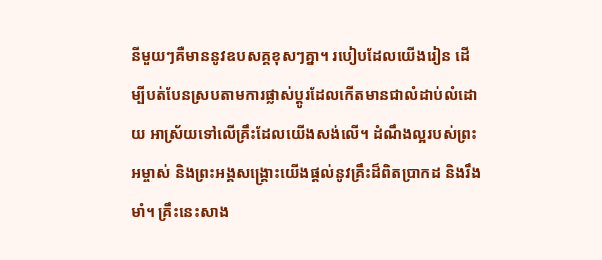នីមួយៗគឺមាននូវឧបសគ្គខុសៗគ្នា។ របៀបដែលយើងរៀន ដើម្បីបត់បែនស្របតាមការផ្លាស់ប្តូរដែលកើតមានជាលំដាប់លំដោយ អាស្រ័យទៅលើគ្រឹះដែលយើងសង់លើ។ ដំណឹងល្អរបស់ព្រះអម្ចាស់ និងព្រះអង្គសង្រ្គោះយើងផ្តល់នូវគ្រឹះដ៏ពិតប្រាកដ និងរឹងមាំ។ គ្រឹះនេះសាង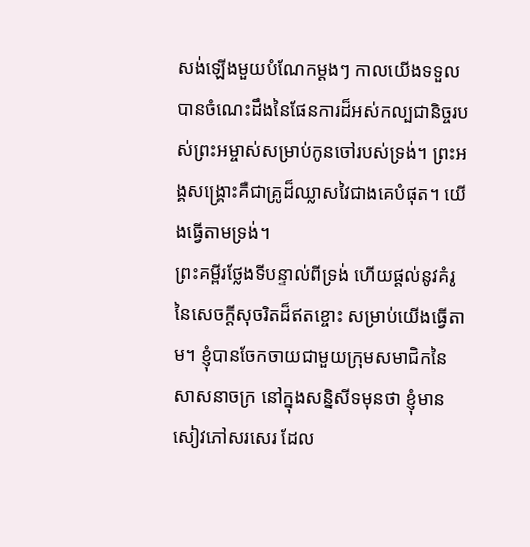សង់ឡើងមួយបំណែកម្តងៗ កាលយើងទទួលបានចំណេះដឹងនៃផែនការដ៏អស់កល្បជានិច្ចរបស់ព្រះអម្ចាស់សម្រាប់កូនចៅរបស់ទ្រង់។ ព្រះអង្គសង្រ្គោះគឺជាគ្រូដ៏ឈ្លាសវៃជាងគេបំផុត។ យើងធ្វើតាមទ្រង់។
ព្រះគម្ពីរថ្លែងទីបន្ទាល់ពីទ្រង់ ហើយផ្ដល់នូវគំរូនៃសេចក្តីសុចរិតដ៏ឥតខ្ចោះ សម្រាប់យើងធ្វើតាម។ ខ្ញុំបានចែកចាយជាមួយក្រុមសមាជិកនៃសាសនាចក្រ នៅក្នុងសន្និសីទមុនថា ខ្ញុំមានសៀវភៅសរសេរ ដែល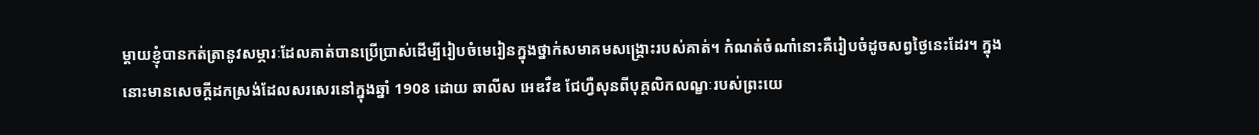ម្តាយខ្ញុំបានកត់ត្រានូវសម្ភារៈដែលគាត់បានប្រើប្រាស់ដើម្បីរៀបចំមេរៀនក្នុងថ្នាក់សមាគមសង្រ្គោះរបស់គាត់។ កំណត់ចំណាំនោះគឺរៀបចំដូចសព្វថ្ងៃនេះដែរ។ ក្នុងនោះមានសេចក្តីដកស្រង់ដែលសរសេរនៅក្នុងឆ្នាំ 1908 ដោយ ឆាលីស អេឌវឺឌ ជែហ្វឺសុនពីបុគ្គលិកលណ្ខៈរបស់ព្រះយេ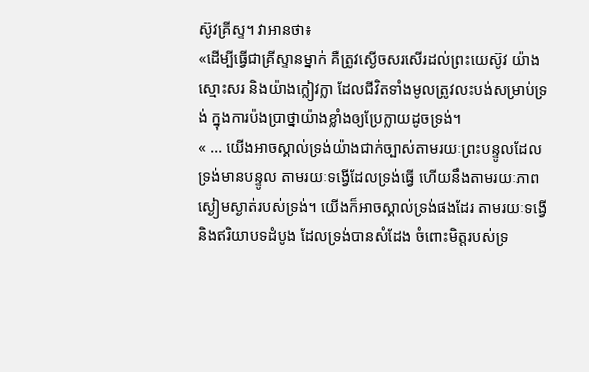ស៊ូវគ្រីស្ទ។ វាអានថា៖
«ដើម្បីធ្វើជាគ្រីស្ទានម្នាក់ គឺត្រូវស្ងើចសរសើរដល់ព្រះយេស៊ូវ យ៉ាងស្មោះសរ និងយ៉ាងក្លៀវក្លា ដែលជីវិតទាំងមូលត្រូវលះបង់សម្រាប់ទ្រង់ ក្នុងការប៉ងប្រាថ្នាយ៉ាងខ្លាំងឲ្យប្រែក្លាយដូចទ្រង់។
« ... យើងអាចស្គាល់ទ្រង់យ៉ាងជាក់ច្បាស់តាមរយៈព្រះបន្ទូលដែលទ្រង់មានបន្ទូល តាមរយៈទង្វើដែលទ្រង់ធ្វើ ហើយនឹងតាមរយៈភាពស្ងៀមស្ងាត់របស់ទ្រង់។ យើងក៏អាចស្គាល់ទ្រង់ផងដែរ តាមរយៈទង្វើនិងឥរិយាបទដំបូង ដែលទ្រង់បានសំដែង ចំពោះមិត្តរបស់ទ្រ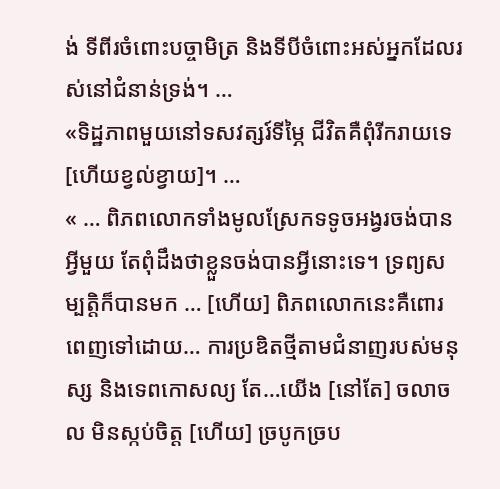ង់ ទីពីរចំពោះបច្ចាមិត្រ និងទីបីចំពោះអស់អ្នកដែលរស់នៅជំនាន់ទ្រង់។ …
«ទិដ្ឋភាពមួយនៅទសវត្សរ៍ទីម្ភៃ ជីវិតគឺពុំរីករាយទេ [ហើយខ្វល់ខ្វាយ]។ …
« … ពិភពលោកទាំងមូលស្រែកទទូចអង្វរចង់បានអ្វីមួយ តែពុំដឹងថាខ្លួនចង់បានអ្វីនោះទេ។ ទ្រព្យសម្បត្តិក៏បានមក … [ហើយ] ពិភពលោកនេះគឺពោរពេញទៅដោយ… ការប្រឌិតថ្មីតាមជំនាញរបស់មនុស្ស និងទេពកោសល្យ តែ…យើង [នៅតែ] ចលាចល មិនស្កប់ចិត្ត [ហើយ] ច្របូកច្រប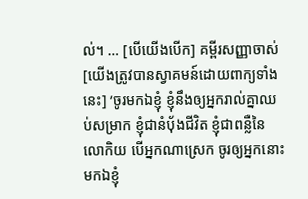ល់។ … [បើយើងបើក] គម្ពីរសញ្ញាចាស់ [យើងត្រូវបានស្វាគមន៍ដោយពាក្យទាំងនេះ] ’ចូរមកឯខ្ញុំ ខ្ញុំនឹងឲ្យអ្នករាល់គ្នាឈប់សម្រាក ខ្ញុំជានំបុ័ងជីវិត ខ្ញុំជាពន្លឺនៃលោកិយ បើអ្នកណាស្រេក ចូរឲ្យអ្នកនោះមកឯខ្ញុំ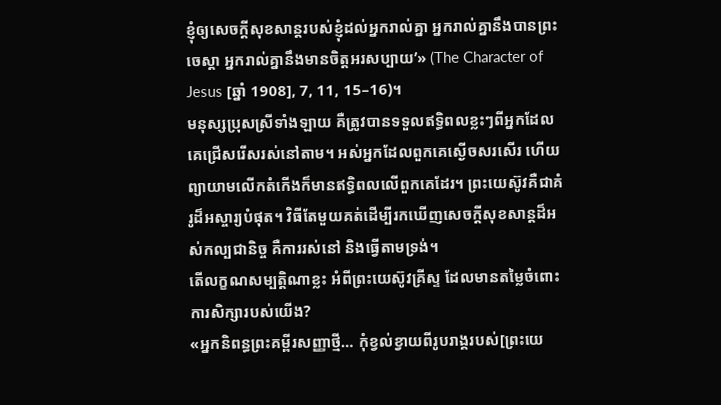ខ្ញុំឲ្យសេចក្តីសុខសាន្តរបស់ខ្ញុំដល់អ្នករាល់គ្នា អ្នករាល់គ្នានឹងបានព្រះចេស្តា អ្នករាល់គ្នានឹងមានចិត្តអរសប្បាយ’» (The Character of Jesus [ឆ្នាំ 1908], 7, 11, 15–16)។
មនុស្សប្រុសស្រីទាំងឡាយ គឺត្រូវបានទទួលឥទ្ធិពលខ្លះៗពីអ្នកដែលគេជ្រើសរើសរស់នៅតាម។ អស់អ្នកដែលពួកគេស្ងើចសរសើរ ហើយព្យាយាមលើកតំកើងក៏មានឥទ្ធិពលលើពួកគេដែរ។ ព្រះយេស៊ូវគឺជាគំរូដ៏អស្ចារ្យបំផុត។ វិធីតែមួយគត់ដើម្បីរកឃើញសេចក្តីសុខសាន្តដ៏អស់កល្បជានិច្ច គឺការរស់នៅ និងធ្វើតាមទ្រង់។
តើលក្ខណសម្បត្តិណាខ្លះ អំពីព្រះយេស៊ូវគ្រីស្ទ ដែលមានតម្លៃចំពោះការសិក្សារបស់យើង?
«អ្នកនិពន្ធព្រះគម្ពីរសញ្ញាថ្មី… កុំខ្វល់ខ្វាយពីរូបរាង្គរបស់[ព្រះយេ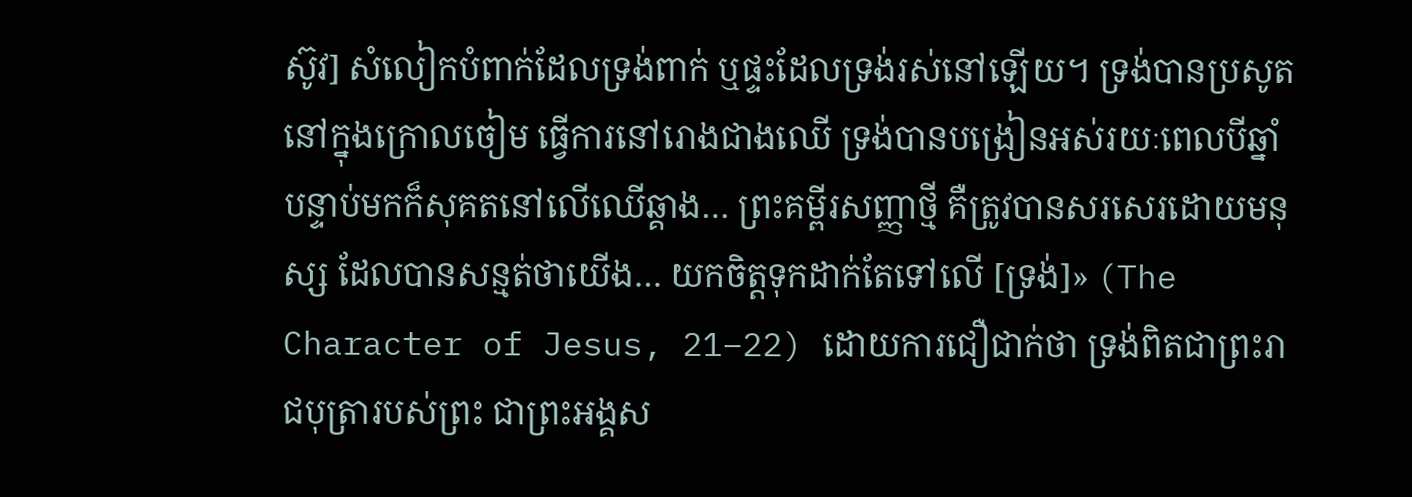ស៊ូវ] សំលៀកបំពាក់ដែលទ្រង់ពាក់ ឬផ្ទះដែលទ្រង់រស់នៅឡើយ។ ទ្រង់បានប្រសូតនៅក្នុងក្រោលចៀម ធ្វើការនៅរោងជាងឈើ ទ្រង់បានបង្រៀនអស់រយៈពេលបីឆ្នាំ បន្ទាប់មកក៏សុគតនៅលើឈើឆ្គាង… ព្រះគម្ពីរសញ្ញាថ្មី គឺត្រូវបានសរសេរដោយមនុស្ស ដែលបានសន្មត់ថាយើង… យកចិត្តទុកដាក់តែទៅលើ [ទ្រង់]» (The Character of Jesus, 21–22) ដោយការជឿជាក់ថា ទ្រង់ពិតជាព្រះរាជបុត្រារបស់ព្រះ ជាព្រះអង្គស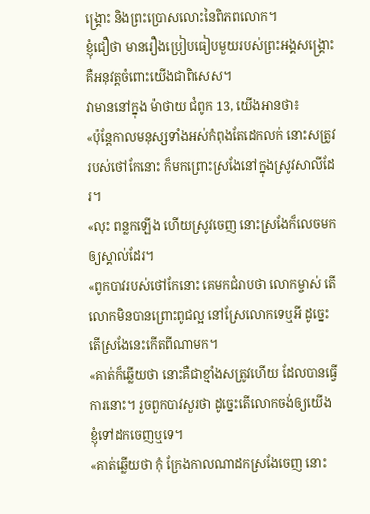ង្រ្គោះ និងព្រះប្រោសលោះនៃពិភពលោក។
ខ្ញុំជឿថា មានរឿងប្រៀបធៀបមួយរបស់ព្រះអង្គសង្រ្គោះ គឺអនុវត្តចំពោះយើងជាពិសេស។
វាមាននៅក្នុង ម៉ាថាយ ជំពូក 13, យើងអានថា៖
«ប៉ុន្តែកាលមនុស្សទាំងអស់កំពុងតែដេកលក់ នោះសត្រូវរបស់ថៅកែនោះ ក៏មកព្រោះស្រងែនៅក្នុងស្រូវសាលីដែរ។
«លុះ ពន្លកឡើង ហើយស្រូវចេញ នោះស្រងែក៏លេចមកឲ្យស្គាល់ដែរ។
«ពូកបាវរបស់ថៅកែនោះ គេមកជំរាបថា លោកម្ចាស់ តើលោកមិនបានព្រោះពូជល្អ នៅស្រែលោកទេឬអី ដូច្នេះ តើស្រងែនេះកើតពីណាមក។
«គាត់ក៏ឆ្លើយថា នោះគឺជាខ្មាំងសត្រូវហើយ ដែលបានធ្វើការនោះ។ រួចពួកបាវសួរថា ដូច្នេះតើលោកចង់ឲ្យយើងខ្ញុំទៅដកចេញឬទេ។
«គាត់ឆ្លើយថា កុំ ក្រែងកាលណាដកស្រងែចេញ នោះ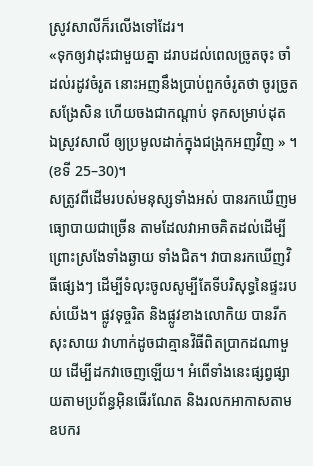ស្រូវសាលីក៏រលើងទៅដែរ។
«ទុកឲ្យវាដុះជាមួយគ្នា ដរាបដល់ពេលច្រូតចុះ ចាំដល់រដូវចំរូត នោះអញនឹងប្រាប់ពួកចំរូតថា ចូរច្រូតសង្រែសិន ហើយចងជាកណ្តាប់ ទុកសម្រាប់ដុត ឯស្រូវសាលី ឲ្យប្រមូលដាក់ក្នុងជង្រុកអញវិញ » ។ (ខទី 25–30)។
សត្រូវពីដើមរបស់មនុស្សទាំងអស់ បានរកឃើញមធ្យោបាយជាច្រើន តាមដែលវាអាចគិតដល់ដើម្បីព្រោះស្រងែទាំងឆ្ងាយ ទាំងជិត។ វាបានរកឃើញវិធីផ្សេងៗ ដើម្បីទំលុះចូលសូម្បីតែទីបរិសុទ្ធនៃផ្ទះរបស់យើង។ ផ្លូវទុច្ចរិត និងផ្លូវខាងលោកិយ បានរីកសុះសាយ វាហាក់ដូចជាគ្មានវិធីពិតប្រាកដណាមួយ ដើម្បីដកវាចេញឡើយ។ អំពើទាំងនេះផ្សព្វផ្សាយតាមប្រព័ន្ធអ៊ិនធើរណែត និងរលកអាកាសតាមឧបករ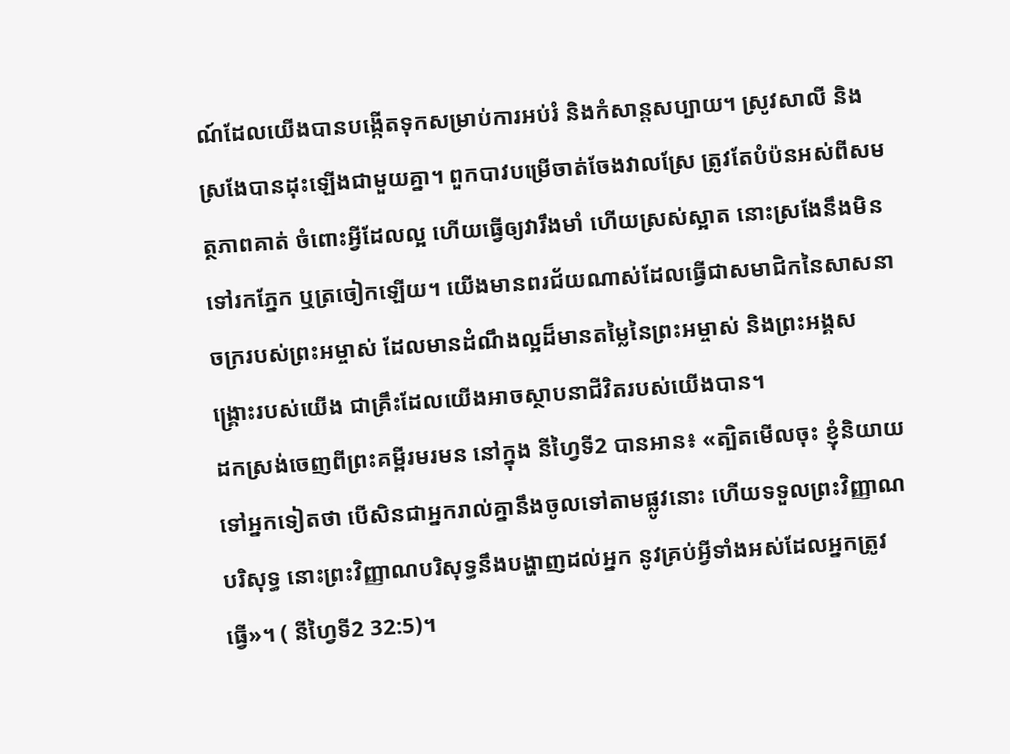ណ៍ដែលយើងបានបង្កើតទុកសម្រាប់ការអប់រំ និងកំសាន្តសប្បាយ។ ស្រូវសាលី និងស្រងែបានដុះឡើងជាមួយគ្នា។ ពួកបាវបម្រើចាត់ចែងវាលស្រែ ត្រូវតែបំប៉នអស់ពីសមត្ថភាពគាត់ ចំពោះអ្វីដែលល្អ ហើយធ្វើឲ្យវារឹងមាំ ហើយស្រស់ស្អាត នោះស្រងែនឹងមិនទៅរកភ្នែក ឬត្រចៀកឡើយ។ យើងមានពរជ័យណាស់ដែលធ្វើជាសមាជិកនៃសាសនាចក្ររបស់ព្រះអម្ចាស់ ដែលមានដំណឹងល្អដ៏មានតម្លៃនៃព្រះអម្ចាស់ និងព្រះអង្គសង្រ្គោះរបស់យើង ជាគ្រឹះដែលយើងអាចស្ថាបនាជីវិតរបស់យើងបាន។
ដកស្រង់ចេញពីព្រះគម្ពីរមរមន នៅក្នុង នីហ្វៃទី2 បានអាន៖ «ត្បិតមើលចុះ ខ្ញុំនិយាយទៅអ្នកទៀតថា បើសិនជាអ្នករាល់គ្នានឹងចូលទៅតាមផ្លូវនោះ ហើយទទួលព្រះវិញ្ញាណបរិសុទ្ធ នោះព្រះវិញ្ញាណបរិសុទ្ធនឹងបង្ហាញដល់អ្នក នូវគ្រប់អ្វីទាំងអស់ដែលអ្នកត្រូវធ្វើ»។ ( នីហ្វៃទី2 32:5)។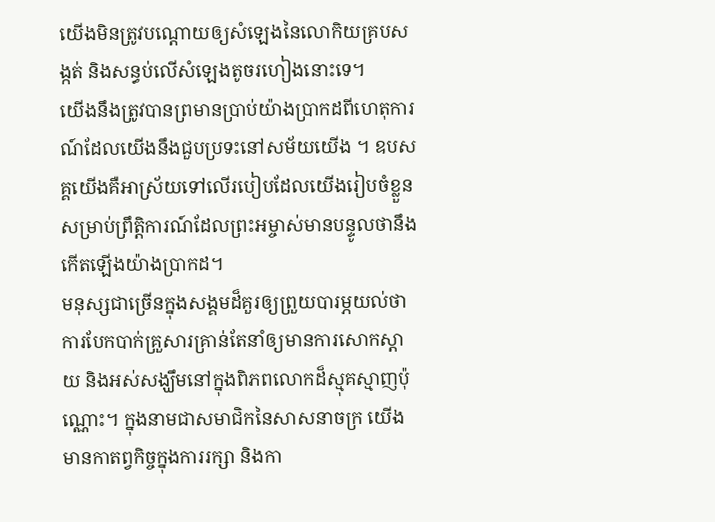យើងមិនត្រូវបណ្តោយឲ្យសំឡេងនៃលោកិយគ្របសង្កត់ និងសន្ធប់លើសំឡេងតូចរហៀងនោះទេ។
យើងនឹងត្រូវបានព្រមានប្រាប់យ៉ាងប្រាកដពីហេតុការណ៍ដែលយើងនឹងជួបប្រទះនៅសម័យយើង ។ ឧបសគ្គយើងគឺអាស្រ័យទៅលើរបៀបដែលយើងរៀបចំខ្លួនសម្រាប់ព្រឹត្តិការណ៍ដែលព្រះអម្ចាស់មានបន្ទូលថានឹងកើតឡើងយ៉ាងប្រាកដ។
មនុស្សជាច្រើនក្នុងសង្គមដ៏គួរឲ្យព្រួយបារម្ភយល់ថា ការបែកបាក់គ្រួសារគ្រាន់តែនាំឲ្យមានការសោកស្តាយ និងអស់សង្ឃឹមនៅក្នុងពិភពលោកដ៏ស្មុគស្មាញប៉ុណ្ណោះ។ ក្នុងនាមជាសមាជិកនៃសាសនាចក្រ យើងមានកាតព្វកិច្ចក្នុងការរក្សា និងកា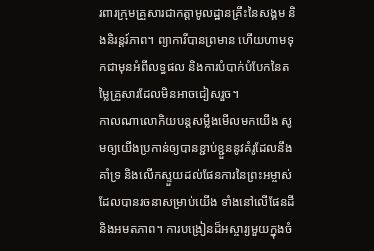រពារក្រុមគ្រួសារជាកត្តាមូលដ្ឋានគ្រឹះនៃសង្គម និងនិរន្តរ៍ភាព។ ព្យាការីបានព្រមាន ហើយហាមទុកជាមុនអំពីលទ្ធផល និងការបំបាក់បំបែកនៃតម្លៃគ្រួសារដែលមិនអាចជៀសរួច។
កាលណាលោកិយបន្តសម្លឹងមើលមកយើង សូមឲ្យយើងប្រកាន់ឲ្យបានខ្ជាប់ខ្ជួននូវគំរូដែលនឹងគាំទ្រ និងលើកស្ទួយដល់ផែនការនៃព្រះអម្ចាស់ដែលបានរចនាសម្រាប់យើង ទាំងនៅលើផែនដី និងអមតភាព។ ការបង្រៀនដ៏អស្ចារ្យមួយក្នុងចំ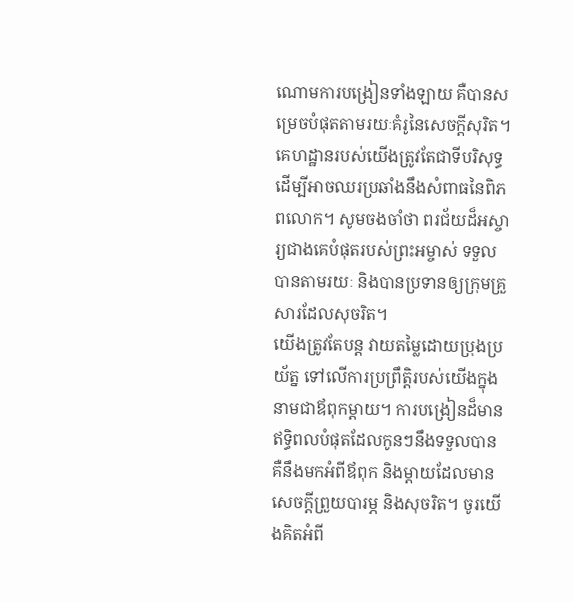ណោមការបង្រៀនទាំងឡាយ គឺបានសម្រេចបំផុតតាមរយៈគំរូនៃសេចក្តីសុរិត។ គេហដ្ឋានរបស់យើងត្រូវតែជាទីបរិសុទ្ធ ដើម្បីអាចឈរប្រឆាំងនឹងសំពាធនៃពិភពលោក។ សូមចងចាំថា ពរជ័យដ៏អស្ចារ្យជាងគេបំផុតរបស់ព្រះអម្ចាស់ ទទួលបានតាមរយៈ និងបានប្រទានឲ្យក្រុមគ្រួសារដែលសុចរិត។
យើងត្រូវតែបន្ត វាយតម្លៃដោយប្រុងប្រយ័ត្ន ទៅលើការប្រព្រឹត្តិរបស់យើងក្នុងនាមជាឪពុកម្តាយ។ ការបង្រៀនដ៏មានឥទ្ធិពលបំផុតដែលកូនៗនឹងទទួលបាន គឺនឹងមកអំពីឪពុក និងម្តាយដែលមានសេចក្តីព្រួយបារម្ភ និងសុចរិត។ ចូរយើងគិតអំពី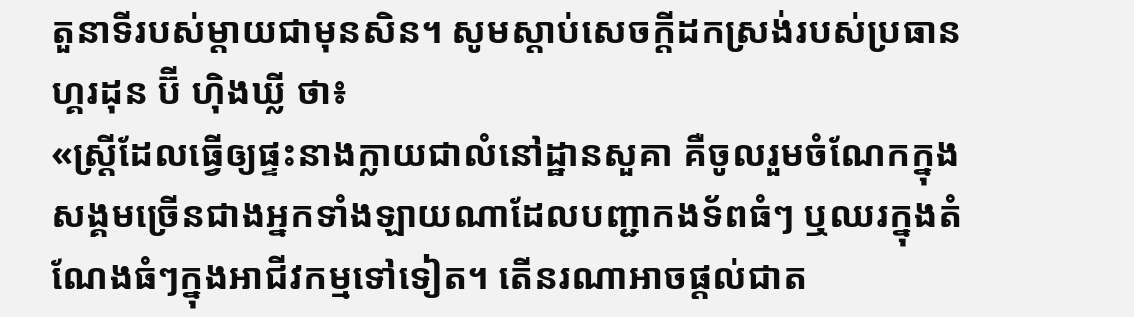តួនាទីរបស់ម្តាយជាមុនសិន។ សូមស្តាប់សេចក្តីដកស្រង់របស់ប្រធាន ហ្គរដុន ប៊ី ហ៊ិងឃ្លី ថា៖
«ស្រ្តីដែលធ្វើឲ្យផ្ទះនាងក្លាយជាលំនៅដ្ឋានសួគា គឺចូលរួមចំណែកក្នុងសង្គមច្រើនជាងអ្នកទាំងឡាយណាដែលបញ្ជាកងទ័ពធំៗ ឬឈរក្នុងតំណែងធំៗក្នុងអាជីវកម្មទៅទៀត។ តើនរណាអាចផ្តល់ជាត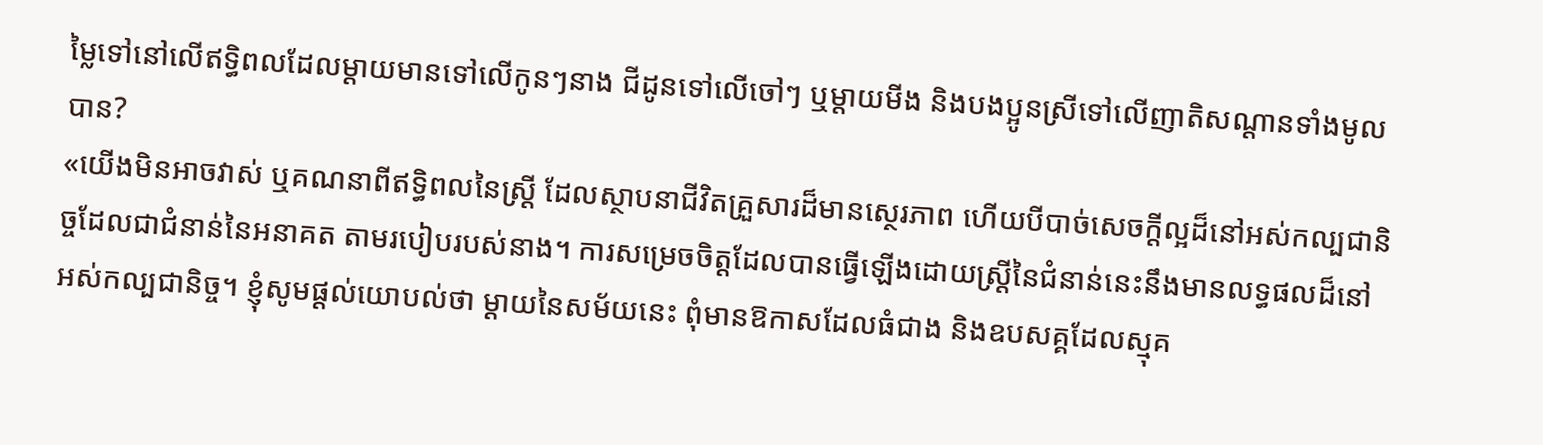ម្លៃទៅនៅលើឥទ្ធិពលដែលម្តាយមានទៅលើកូនៗនាង ជីដូនទៅលើចៅៗ ឬម្តាយមីង និងបងប្អូនស្រីទៅលើញាតិសណ្តានទាំងមូលបាន?
«យើងមិនអាចវាស់ ឬគណនាពីឥទ្ធិពលនៃស្រ្តី ដែលស្ថាបនាជីវិតគ្រួសារដ៏មានស្ថេរភាព ហើយបីបាច់សេចក្តីល្អដ៏នៅអស់កល្បជានិច្ចដែលជាជំនាន់នៃអនាគត តាមរបៀបរបស់នាង។ ការសម្រេចចិត្តដែលបានធ្វើឡើងដោយស្រ្តីនៃជំនាន់នេះនឹងមានលទ្ធផលដ៏នៅអស់កល្បជានិច្ច។ ខ្ញុំសូមផ្តល់យោបល់ថា ម្តាយនៃសម័យនេះ ពុំមានឱកាសដែលធំជាង និងឧបសគ្គដែលស្មុគ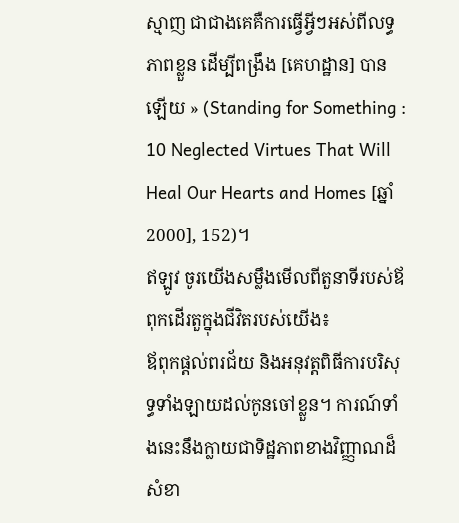ស្មាញ ជាជាងគេគឺការធ្វើអ្វីៗអស់ពីលទ្ធភាពខ្លួន ដើម្បីពង្រឹង [គេហដ្ឋាន] បានឡើយ » (Standing for Something : 10 Neglected Virtues That Will Heal Our Hearts and Homes [ឆ្នាំ 2000], 152)។
ឥឡូវ ចូរយើងសម្លឹងមើលពីតួនាទីរបស់ឪពុកដើរតួក្នុងជីវិតរបស់យើង៖
ឪពុកផ្តល់ពរជ័យ និងអនុវត្តពិធីការបរិសុទ្ធទាំងឡាយដល់កូនចៅខ្លួន។ ការណ៍ទាំងនេះនឹងក្លាយជាទិដ្ឋភាពខាងវិញ្ញាណដ៏សំខា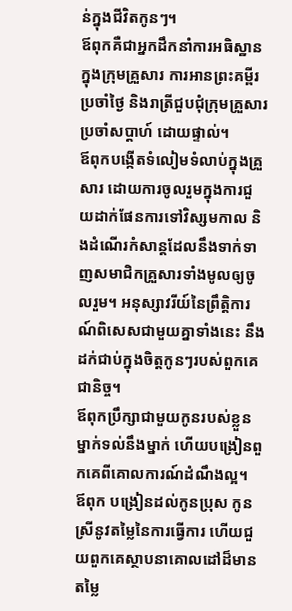ន់ក្នុងជីវិតកូនៗ។
ឪពុកគឺជាអ្នកដឹកនាំការអធិស្ឋានក្នុងក្រុមគ្រួសារ ការអានព្រះគម្ពីរប្រចាំថ្ងៃ និងរាត្រីជួបជុំក្រុមគ្រួសារប្រចាំសប្តាហ៍ ដោយផ្ទាល់។
ឪពុកបង្កើតទំលៀមទំលាប់ក្នុងគ្រួសារ ដោយការចូលរួមក្នុងការជួយដាក់ផែនការទៅវិស្សមកាល និងដំណើរកំសាន្តដែលនឹងទាក់ទាញសមាជិកគ្រួសារទាំងមូលឲ្យចូលរួម។ អនុស្សាវរីយ៍នៃព្រឹត្តិការណ៍ពិសេសជាមួយគ្នាទាំងនេះ នឹងដក់ជាប់ក្នុងចិត្តកូនៗរបស់ពួកគេជានិច្ច។
ឪពុកប្រឹក្សាជាមួយកូនរបស់ខ្លួនម្នាក់ទល់នឹងម្នាក់ ហើយបង្រៀនពួកគេពីគោលការណ៍ដំណឹងល្អ។
ឪពុក បង្រៀនដល់កូនប្រុស កូនស្រីនូវតម្លៃនៃការធ្វើការ ហើយជួយពួកគេស្ថាបនាគោលដៅដ៏មានតម្លៃ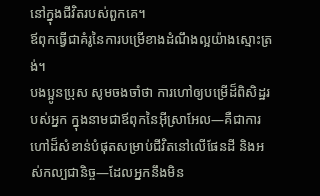នៅក្នុងជីវិតរបស់ពួកគេ។
ឪពុកធ្វើជាគំរូនៃការបម្រើខាងដំណឹងល្អយ៉ាងស្មោះត្រង់។
បងប្អូនប្រុស សូមចងចាំថា ការហៅឲ្យបម្រើដ៏ពិសិដ្ឋរបស់អ្នក ក្នុងនាមជាឪពុកនៃអ៊ីស្រាអែល—គឺជាការហៅដ៏សំខាន់បំផុតសម្រាប់ជីវិតនៅលើផែនដី និងអស់កល្បជានិច្ច—ដែលអ្នកនឹងមិន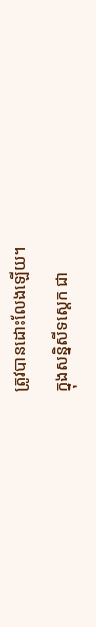ត្រូវបានដោះលែងឡើយ។
ក្នុងសន្និសីទស្តេក ជា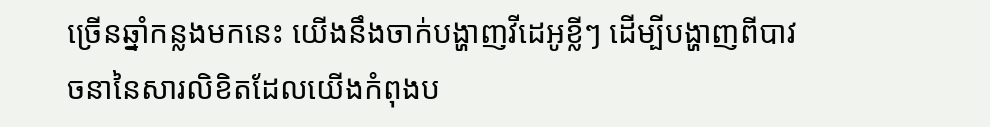ច្រើនឆ្នាំកន្លងមកនេះ យើងនឹងចាក់បង្ហាញវីដេអូខ្លីៗ ដើម្បីបង្ហាញពីបាវចនានៃសារលិខិតដែលយើងកំពុងប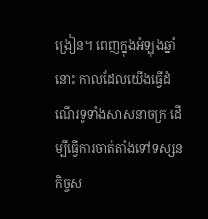ង្រៀន។ ពេញក្នុងអំឡុងឆ្នាំនោះ កាលដែលយើងធ្វើដំណើរទូទាំងសាសនាចក្រ ដើម្បីធ្វើការចាត់តាំងទៅទស្សនកិច្ចស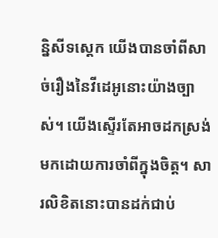ន្និសីទស្តេក យើងបានចាំពីសាច់រឿងនៃវីដេអូនោះយ៉ាងច្បាស់។ យើងស្ទើរតែអាចដកស្រង់មកដោយការចាំពីក្នុងចិត្ត។ សារលិខិតនោះបានដក់ជាប់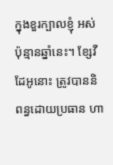ក្នុងខួរក្បាលខ្ញុំ អស់ប៉ុន្មានឆ្នាំនេះ។ ខ្សែវីដែអូនោះ ត្រូវបាននិពន្ធដោយប្រធាន ហា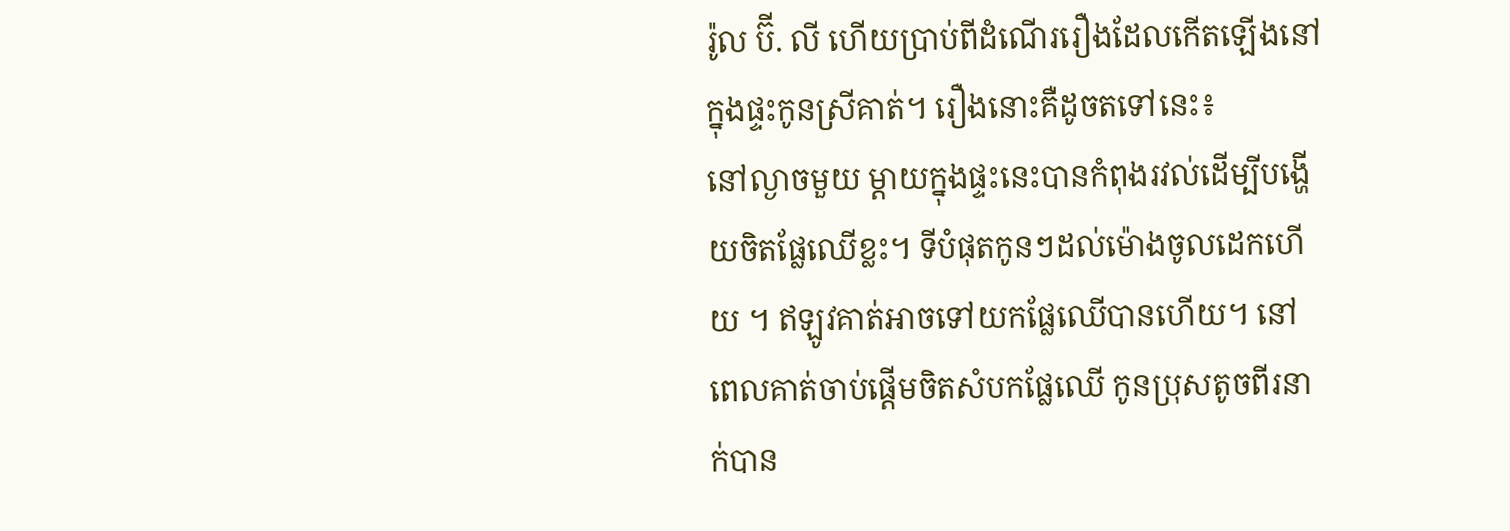រ៉ូល ប៊ី. លី ហើយប្រាប់ពីដំណើររឿងដែលកើតឡើងនៅក្នុងផ្ទះកូនស្រីគាត់។ រឿងនោះគឺដូចតទៅនេះ៖
នៅល្ងាចមួយ ម្តាយក្នុងផ្ទះនេះបានកំពុងរវល់ដើម្បីបង្ហើយចិតផ្លែឈើខ្លះ។ ទីបំផុតកូនៗដល់ម៉ោងចូលដេកហើយ ។ ឥឡូវគាត់អាចទៅយកផ្លែឈើបានហើយ។ នៅពេលគាត់ចាប់ផ្តើមចិតសំបកផ្លែឈើ កូនប្រុសតូចពីរនាក់បាន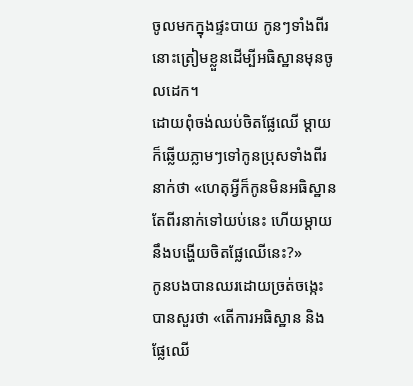ចូលមកក្នុងផ្ទះបាយ កូនៗទាំងពីរនោះត្រៀមខ្លួនដើម្បីអធិស្ឋានមុនចូលដេក។
ដោយពុំចង់ឈប់ចិតផ្លែឈើ ម្តាយក៏ឆ្លើយភ្លាមៗទៅកូនប្រុសទាំងពីរនាក់ថា «ហេតុអ្វីក៏កូនមិនអធិស្ឋានតែពីរនាក់ទៅយប់នេះ ហើយម្តាយនឹងបង្ហើយចិតផ្លែឈើនេះ?»
កូនបងបានឈរដោយច្រត់ចង្កេះ បានសួរថា «តើការអធិស្ឋាន និងផ្លែឈើ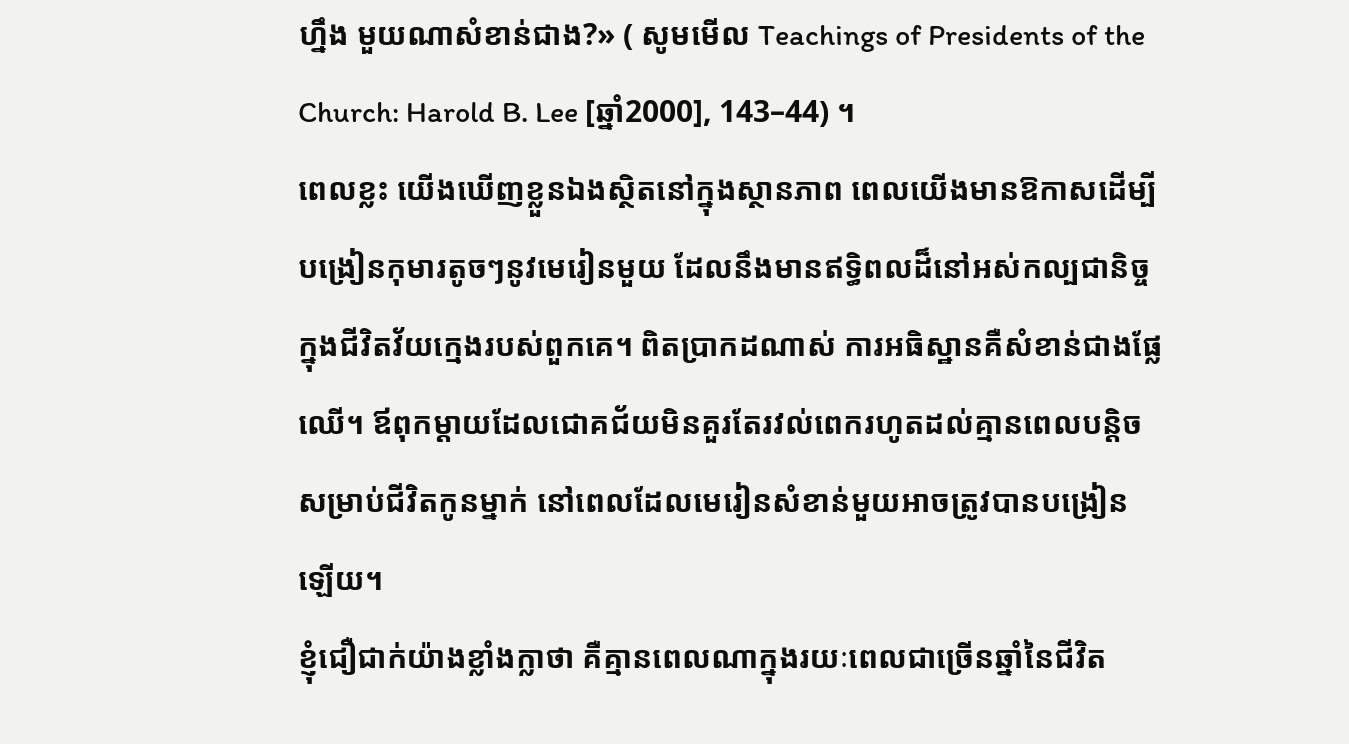ហ្នឹង មួយណាសំខាន់ជាង?» ( សូមមើល Teachings of Presidents of the Church: Harold B. Lee [ឆ្នាំ2000], 143–44) ។
ពេលខ្លះ យើងឃើញខ្លួនឯងស្ថិតនៅក្នុងស្ថានភាព ពេលយើងមានឱកាសដើម្បីបង្រៀនកុមារតូចៗនូវមេរៀនមួយ ដែលនឹងមានឥទ្ធិពលដ៏នៅអស់កល្បជានិច្ចក្នុងជីវិតវ័យក្មេងរបស់ពួកគេ។ ពិតប្រាកដណាស់ ការអធិស្ឋានគឺសំខាន់ជាងផ្លែឈើ។ ឪពុកម្តាយដែលជោគជ័យមិនគួរតែរវល់ពេករហូតដល់គ្មានពេលបន្តិចសម្រាប់ជីវិតកូនម្នាក់ នៅពេលដែលមេរៀនសំខាន់មួយអាចត្រូវបានបង្រៀនឡើយ។
ខ្ញុំជឿជាក់យ៉ាងខ្លាំងក្លាថា គឺគ្មានពេលណាក្នុងរយៈពេលជាច្រើនឆ្នាំនៃជីវិត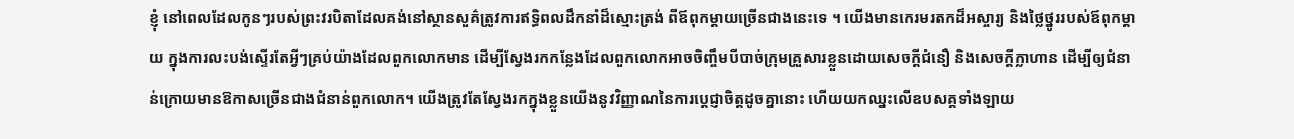ខ្ញុំ នៅពេលដែលកូនៗរបស់ព្រះវរបិតាដែលគង់នៅស្ថានសួគ៌ត្រូវការឥទ្ធិពលដឹកនាំដ៏ស្មោះត្រង់ ពីឪពុកម្ដាយច្រើនជាងនេះទេ ។ យើងមានកេរមរតកដ៏អស្ចារ្យ និងថ្លៃថ្នូររបស់ឪពុកម្តាយ ក្នុងការលះបង់ស្ទើរតែអ្វីៗគ្រប់យ៉ាងដែលពួកលោកមាន ដើម្បីស្វែងរកកន្លែងដែលពួកលោកអាចចិញ្ចឹមបីបាច់ក្រុមគ្រួសារខ្លួនដោយសេចក្តីជំនឿ និងសេចក្តីក្លាហាន ដើម្បីឲ្យជំនាន់ក្រោយមានឱកាសច្រើនជាងជំនាន់ពួកលោក។ យើងត្រូវតែស្វែងរកក្នុងខ្លួនយើងនូវវិញ្ញាណនៃការប្តេជ្ញាចិត្តដូចគ្នានោះ ហើយយកឈ្នះលើឧបសគ្គទាំងឡាយ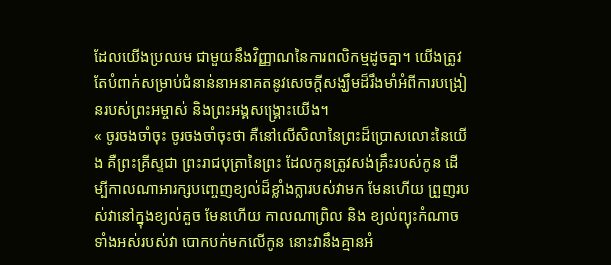ដែលយើងប្រឈម ជាមួយនឹងវិញ្ញាណនៃការពលិកម្មដូចគ្នា។ យើងត្រូវតែបំពាក់សម្រាប់ជំនាន់នាអនាគតនូវសេចក្តីសង្ឃឹមដ៏រឹងមាំអំពីការបង្រៀនរបស់ព្រះអម្ចាស់ និងព្រះអង្គសង្រ្គោះយើង។
« ចូរចងចាំចុះ ចូរចងចាំចុះថា គឺនៅលើសិលានៃព្រះដ៏ប្រោសលោះនៃយើង គឺព្រះគ្រីស្ទជា ព្រះរាជបុត្រានៃព្រះ ដែលកូនត្រូវសង់គ្រឹះរបស់កូន ដើម្បីកាលណាអារក្សបញ្ចេញខ្យល់ដ៏ខ្លាំងក្លារបស់វាមក មែនហើយ ព្រួញរបស់វានៅក្នុងខ្យល់គួច មែនហើយ កាលណាព្រិល និង ខ្យល់ព្យុះកំណាចទាំងអស់របស់វា បោកបក់មកលើកូន នោះវានឹងគ្មានអំ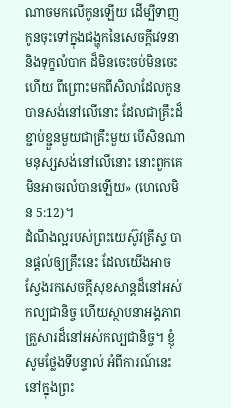ណាចមកលើកូនឡើយ ដើម្បីទាញកូនចុះទៅក្នុងជង្ហុកនៃសេចក្តីវេទនា និងទុក្ខលំបាក ដ៏មិនចេះចប់មិនចេះហើយ ពីព្រោះមកពីសិលាដែលកូនបានសង់នៅលើនោះ ដែលជាគ្រឹះដ៏ខ្ជាប់ខ្ជួនមួយជាគ្រឹះមួយ បើសិនណាមនុស្សសង់នៅលើនោះ នោះពួកគេ មិនអាចរលំបានឡើយ» (ហេលេមិន 5:12)។
ដំណឹងល្អរបស់ព្រះយេស៊ូវគ្រីស្ទ បានផ្តល់ឲ្យគ្រឹះនេះ ដែលយើងអាចស្វែងរកសេចក្តីសុខសាន្តដ៏នៅអស់កល្បជានិច្ច ហើយស្ថាបនាអង្គភាពគ្រួសារដ៏នៅអស់កល្បជានិច្ច។ ខ្ញុំសូមថ្លែងទីបន្ទាល់ អំពីការណ៍នេះនៅក្នុងព្រះ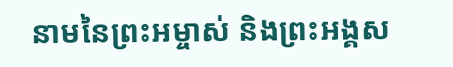នាមនៃព្រះអម្ចាស់ និងព្រះអង្គស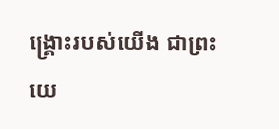ង្គ្រោះរបស់យើង ជាព្រះយេ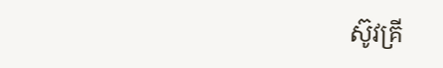ស៊ូវគ្រី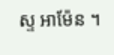ស្ទ អាម៉ែន ។